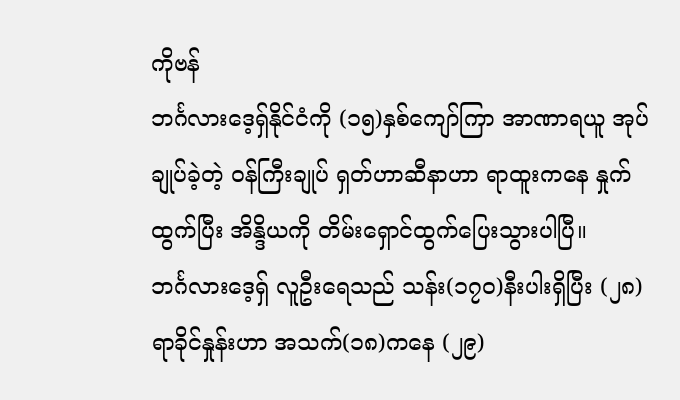ကိုဗန်
ဘင်္ဂလားဒေ့ရှ်နိုင်ငံကို (၁၅)နှစ်ကျော်ကြာ အာဏာရယူ အုပ်ချုပ်ခဲ့တဲ့ ဝန်ကြီးချုပ် ရှတ်ဟာဆီနာဟာ ရာထူးကနေ နှုက်ထွက်ပြီး အိန္ဒိယကို တိမ်းရှောင်ထွက်ပြေးသွားပါပြီ။
ဘင်္ဂလားဒေ့ရှ် လူဦးရေသည် သန်း(၁၇၀)နီးပါးရှိပြီး (၂၈)ရာခိုင်နှုန်းဟာ အသက်(၁၈)ကနေ (၂၉)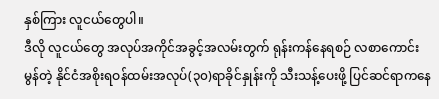နှစ်ကြား လူငယ်တွေပါ။
ဒီလို လူငယ်တွေ အလုပ်အကိုင်အခွင့်အလမ်းတွက် ရုန်းကန်နေရစဉ် လစာကောင်းမွန်တဲ့ နိုင်ငံအစိုးရဝန်ထမ်းအလုပ်(၃၀)ရာခိုင်နှုန်းကို သီးသန့်ပေးဖို့ ပြင်ဆင်ရာကနေ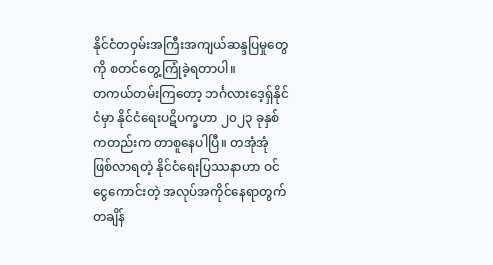နိုင်ငံတဝှမ်းအကြီးအကျယ်ဆန္ဒပြမှုတွေကို စတင်တွေ့ကြုံခဲ့ရတာပါ။
တကယ်တမ်းကြတော့ ဘင်္ဂလားဒေ့ရှ်နိုင်ငံမှာ နိုင်ငံရေးပဋိပက္ခဟာ ၂၀၂၃ ခုနှစ်ကတည်းက တာစူနေပါပြီ။ တအုံအုံ ဖြစ်လာရတဲ့ နိုင်ငံရေးပြဿနာဟာ ဝင်ငွေကောင်းတဲ့ အလုပ်အကိုင်နေရာတွက် တချိန်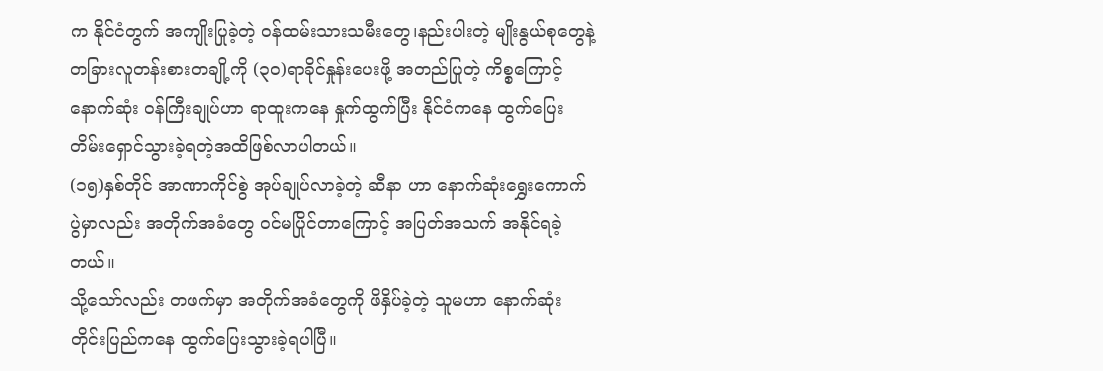က နိုင်ငံတွက် အကျိုးပြုခဲ့တဲ့ ဝန်ထမ်းသားသမီးတွေ၊နည်းပါးတဲ့ မျိုးနွယ်စုတွေနဲ့ တခြားလူတန်းစားတချို့ကို (၃၀)ရာခိုင်နှုန်းပေးဖို့ အတည်ပြုတဲ့ ကိစ္စကြောင့် နောက်ဆုံး ဝန်ကြီးချုပ်ဟာ ရာထူးကနေ နှုက်ထွက်ပြီး နိုင်ငံကနေ ထွက်ပြေးတိမ်းရှောင်သွားခဲ့ရတဲ့အထိဖြစ်လာပါတယ်။
(၁၅)နှစ်တိုင် အာဏာကိုင်စွဲ အုပ်ချုပ်လာခဲ့တဲ့ ဆီနာ ဟာ နောက်ဆုံးရွှေးကောက်ပွဲမှာလည်း အတိုက်အခံတွေ ဝင်မပြိုင်တာကြောင့် အပြတ်အသက် အနိုင်ရခဲ့တယ်။
သို့သော်လည်း တဖက်မှာ အတိုက်အခံတွေကို ဖိနှိပ်ခဲ့တဲ့ သူမဟာ နောက်ဆုံး တိုင်းပြည်ကနေ ထွက်ပြေးသွားခဲ့ရပါပြီ။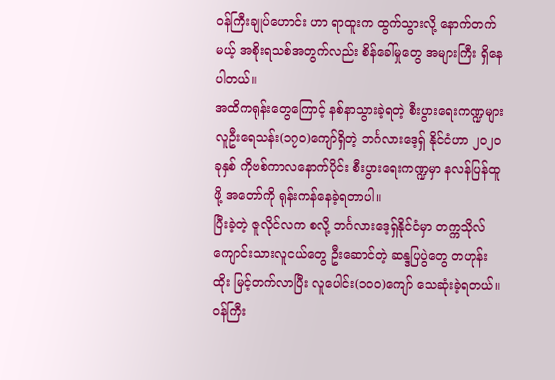ဝန်ကြီးချုပ်ဟောင်း ဟာ ရာထူးက ထွက်သွားလို့ နောက်တက်မယ့် အစိုးရသစ်အတွက်လည်း စိန်ခေါ်မှုတွေ အများကြီး ရှိနေပါတယ်။
အထိကရုန်းတွေကြောင့် နစ်နာသွားခဲ့ရတဲ့ စီးပွားရေးကဏ္ဍများ
လူဦးရေသန်း(၁၇၀)ကျော်ရှိတဲ့ ဘင်္ဂလားဒေ့ရှ် နိုင်ငံဟာ ၂၀၂၀ ခုနှစ် ကိုဗစ်ကာလနောက်ပိုင်း စီးပွားရေးကဏ္ဍမှာ နလန်ပြန်ထူဖို့ အတော်ကို ရုန်းကန်နေခဲ့ရတာပါ။
ပြီးခဲ့တဲ့ ဇူလိုင်လက စလို့ ဘင်္ဂလားဒေ့ရှ်နိုင်ငံမှာ တက္ကသိုလ်ကျောင်းသားလူငယ်တွေ ဦးဆောင်တဲ့ ဆန္ဒပြပွဲတွေ တဟုန်းထိုး မြင့်တက်လာပြီး လူပေါင်း(၁၀၀)ကျော် သေဆုံးခဲ့ရတယ်။
ဝန်ကြီး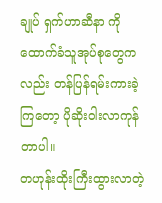ချုပ် ရှက်ဟာဆီနာ ကို ထောက်ခံသူအုပ်စုတွေကလည်း တန်ပြန်ရမ်းကားခဲ့ကြတော့ ပိုဆိုးဝါးလာကုန်တာပါ။
တဟုန်းထိုးကြီးထွားလာတဲ့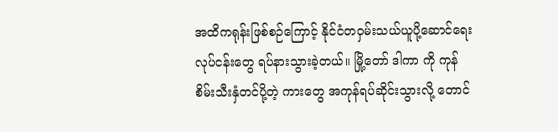အထိကရုန်းဖြစ်စဉ်ကြောင့် နိုင်ငံတဝှမ်းသယ်ယူပို့ဆောင်ရေးလုပ်ငန်းတွေ ရပ်နားသွားခဲ့တယ်။ မြို့တော် ဒါကာ ကို ကုန်စိမ်းသီးနှံတင်ပို့တဲ့ ကားတွေ အကုန်ရပ်ဆိုင်းသွားလို့ တောင်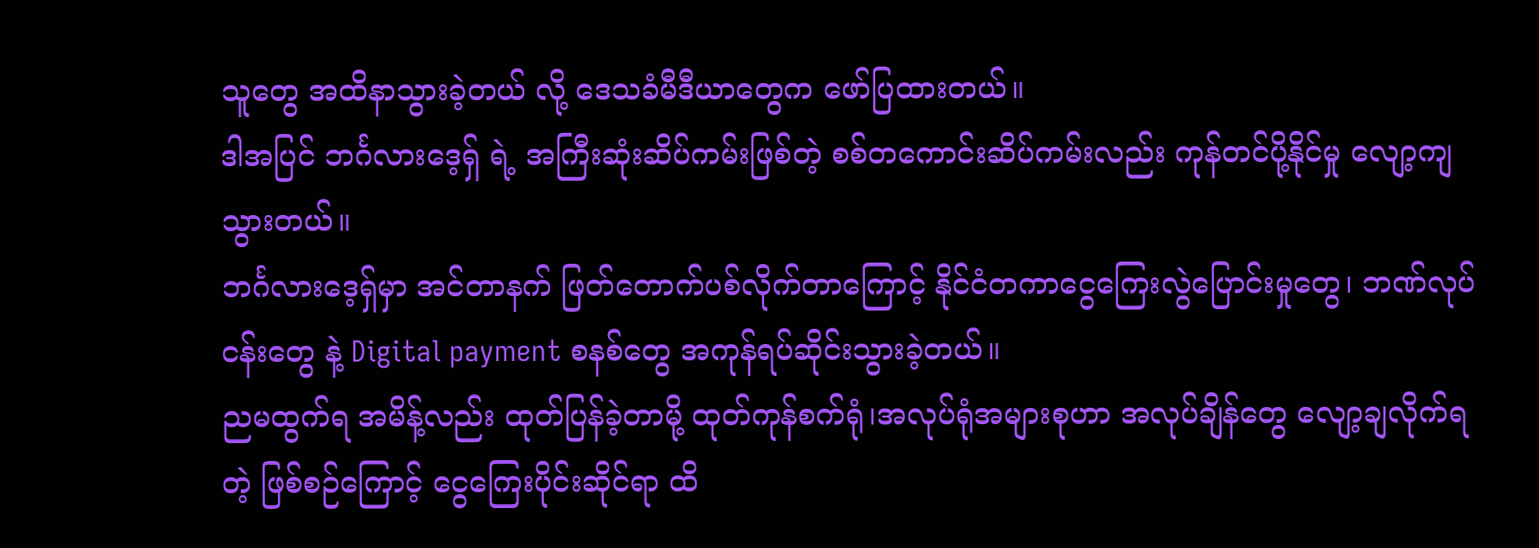သူတွေ အထိနာသွားခဲ့တယ် လို့ ဒေသခံမီဒီယာတွေက ဖော်ပြထားတယ်။
ဒါအပြင် ဘင်္ဂလားဒေ့ရှ် ရဲ့ အကြီးဆုံးဆိပ်ကမ်းဖြစ်တဲ့ စစ်တကောင်းဆိပ်ကမ်းလည်း ကုန်တင်ပို့နိုင်မှု လျော့ကျသွားတယ်။
ဘင်္ဂလားဒေ့ရှ်မှာ အင်တာနက် ဖြတ်တောက်ပစ်လိုက်တာကြောင့် နိုင်ငံတကာငွေကြေးလွဲပြောင်းမှုတွေ၊ ဘဏ်လုပ်ငန်းတွေ နဲ့ Digital payment စနစ်တွေ အကုန်ရပ်ဆိုင်းသွားခဲ့တယ်။
ညမထွက်ရ အမိန့်လည်း ထုတ်ပြန်ခဲ့တာမို့ ထုတ်ကုန်စက်ရုံ၊အလုပ်ရုံအများစုဟာ အလုပ်ချိန်တွေ လျော့ချလိုက်ရတဲ့ ဖြစ်စဉ်ကြောင့် ငွေကြေးပိုင်းဆိုင်ရာ ထိ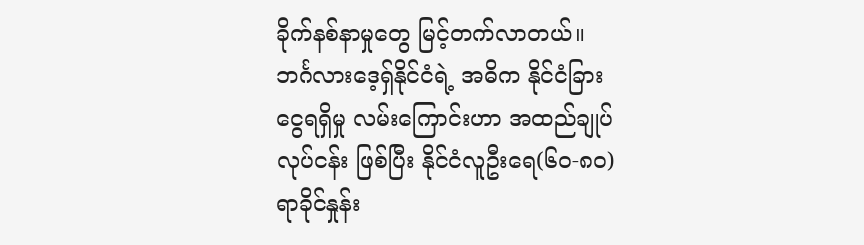ခိုက်နစ်နာမှုတွေ မြင့်တက်လာတယ်။
ဘင်္ဂလားဒေ့ရှ်နိုင်ငံရဲ့ အဓိက နိုင်ငံခြားငွေရရှိမှု လမ်းကြောင်းဟာ အထည်ချုပ်လုပ်ငန်း ဖြစ်ပြီး နိုင်ငံလူဦးရေ(၆၀-၈၀)ရာခိုင်နှုန်း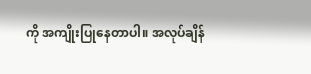ကို အကျိုးပြုနေတာပါ။ အလုပ်ချိန်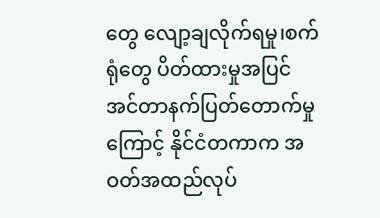တွေ လျော့ချလိုက်ရမှု၊စက်ရုံတွေ ပိတ်ထားမှုအပြင် အင်တာနက်ပြတ်တောက်မှုကြောင့် နိုင်ငံတကာက အဝတ်အထည်လုပ်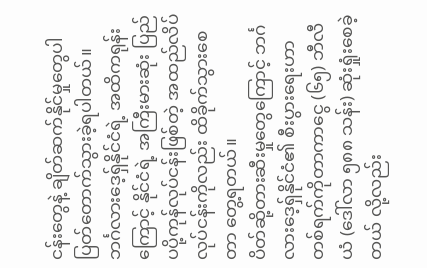ငန်းတွေနဲ့ ချိတ်ဆက်နိုင်မှုတွေပါ ပြတ်တောက်သွားခဲ့ရပါတယ်။
ဘင်္ဂလားဒေ့ရှ်နိုင်ငံရဲ့ အထိကရုန်းကြောင့် နိုင်ငံရဲ့ အကြီးမားဆုံး ပြည်ပပို့ကုန်လုပ်ငန်းဖြစ်တဲ့ အထည်လိပ်လုပ်ငန်းကိုလည်း ထိခိုက်သွားစေတာ တွေ့ရတယ်။
ပိတ်ဆို့တားဆီးမှုတွေကြောင့် ဘင်္ဂလားဒေ့ရှ်နိုင်ငံ၏ စီးပွားရေးဟာ တစ်ရက်ကိုတာကာငွေ (၆၅) ဘီလီယံ (ဒေါ်လာ ၅၈၈ သန်း) ဆုံးရှုံးစေခဲ့တယ် လို့လည်း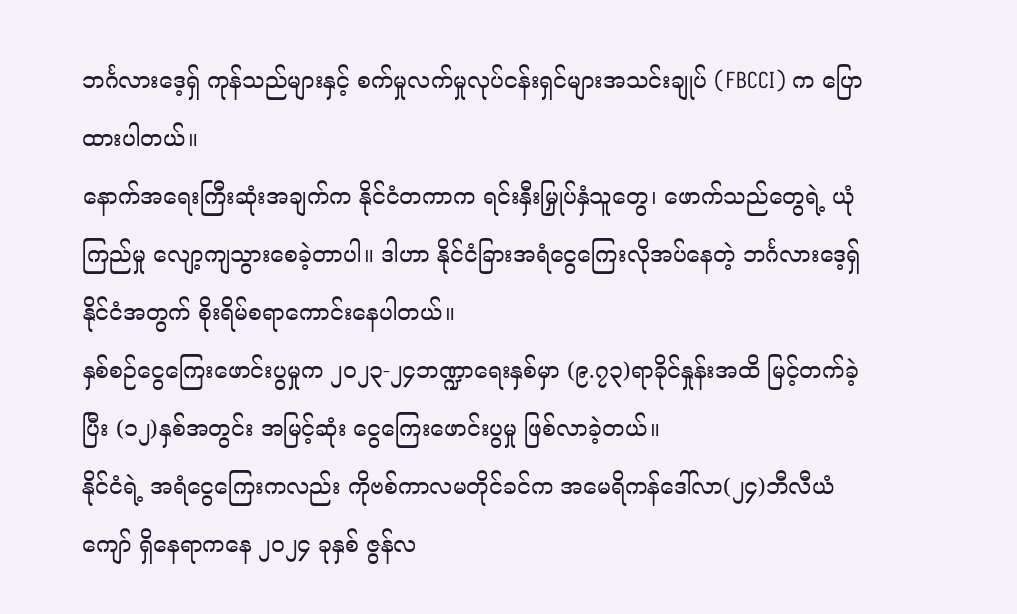ဘင်္ဂလားဒေ့ရှ် ကုန်သည်များနှင့် စက်မှုလက်မှုလုပ်ငန်းရှင်များအသင်းချုပ် (FBCCI) က ပြောထားပါတယ်။
နောက်အရေးကြီးဆုံးအချက်က နိုင်ငံတကာက ရင်းနှီးမြှုပ်နှံသူတွေ၊ ဖောက်သည်တွေရဲ့ ယုံကြည်မှု လျော့ကျသွားစေခဲ့တာပါ။ ဒါဟာ နိုင်ငံခြားအရံငွေကြေးလိုအပ်နေတဲ့ ဘင်္ဂလားဒေ့ရှ်နိုင်ငံအတွက် စိုးရိမ်စရာကောင်းနေပါတယ်။
နှစ်စဉ်ငွေကြေးဖောင်းပွမှုက ၂၀၂၃-၂၄ဘဏ္ဍာရေးနှစ်မှာ (၉.၇၃)ရာခိုင်နှုန်းအထိ မြင့်တက်ခဲ့ပြီး (၁၂)နှစ်အတွင်း အမြင့်ဆုံး ငွေကြေးဖောင်းပွမှု ဖြစ်လာခဲ့တယ်။
နိုင်ငံရဲ့ အရံငွေကြေးကလည်း ကိုဗစ်ကာလမတိုင်ခင်က အမေရိကန်ဒေါ်လာ(၂၄)ဘီလီယံကျော် ရှိနေရာကနေ ၂၀၂၄ ခုနှစ် ဇွန်လ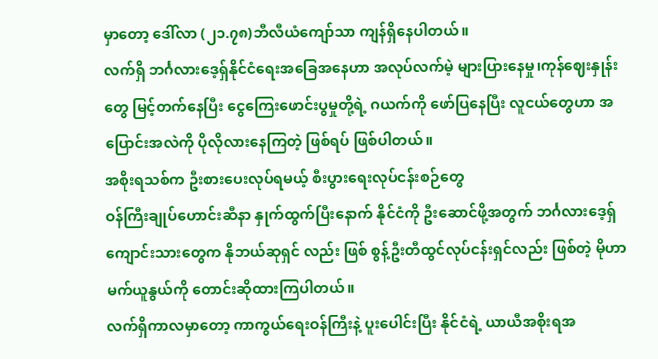မှာတော့ ဒေါ်လာ (၂၁.၇၈)ဘီလီယံကျော်သာ ကျန်ရှိနေပါတယ်။
လက်ရှိ ဘင်္ဂလားဒေ့ရှ်နိုင်ငံရေးအခြေအနေဟာ အလုပ်လက်မဲ့ များပြားနေမှု၊ကုန်ဈေးနှုန်းတွေ မြင့်တက်နေပြီး ငွေကြေးဖောင်းပွမှုတို့ရဲ့ ဂယက်ကို ဖော်ပြနေပြီး လူငယ်တွေဟာ အပြောင်းအလဲကို ပိုလိုလားနေကြတဲ့ ဖြစ်ရပ် ဖြစ်ပါတယ်။
အစိုးရသစ်က ဦးစားပေးလုပ်ရမယ့် စီးပွားရေးလုပ်ငန်းစဉ်တွေ
ဝန်ကြီးချုပ်ဟောင်းဆီနာ နှုက်ထွက်ပြီးနောက် နိုင်ငံကို ဦးဆောင်ဖို့အတွက် ဘင်္ဂလားဒေ့ရှ် ကျောင်းသားတွေက နိုဘယ်ဆုရှင် လည်း ဖြစ် စွန့်ဦးတီထွင်လုပ်ငန်းရှင်လည်း ဖြစ်တဲ့ မိုဟာမက်ယူနွယ်ကို တောင်းဆိုထားကြပါတယ်။
လက်ရှိကာလမှာတော့ ကာကွယ်ရေးဝန်ကြီးနဲ့ ပူးပေါင်းပြီး နိုင်ငံရဲ့ ယာယီအစိုးရအ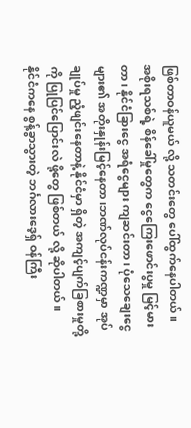ဖြစ်တာဝန်ယူမယ် လို့ သတင်းတွေ ပေါ်ထွက်နေပါတယ်။
အစိုးရသစ်ရဲ့ စိန်ခေါ်မှုတွေက ငွေကြေးဖောင်းပွမှု မြင့်မားတာ၊ နိုင်ငံခြားငွေ အရံငွေများ ကျဆင်းတာ၊ ပုံသေချေးငွေများ၏ အတိုးနှုန်းမြင့်နေတာ၊ဘဏ်လုပ်ငန်းကဏ္ဍမှာ အုပ်ချုပ်မှု ညံ့ဖျင်းနေတာနဲ့ နိုင်ငံမှာ ရှိတဲ့ အကျင့်ပျက်ခြစားမှုတို့ကို ပြုပြင်ပြောင်းလဲ ဖို့တွေ ဖြစ်တယ် လို့ ဆိုပါတယ်။
နိုင်ငံကနေ စွန့်ခွာသွားတဲ့ ဘင်္ဂလားဒေ့ရှ် ဝန်ကြီး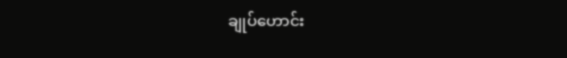ချုပ်ဟောင်း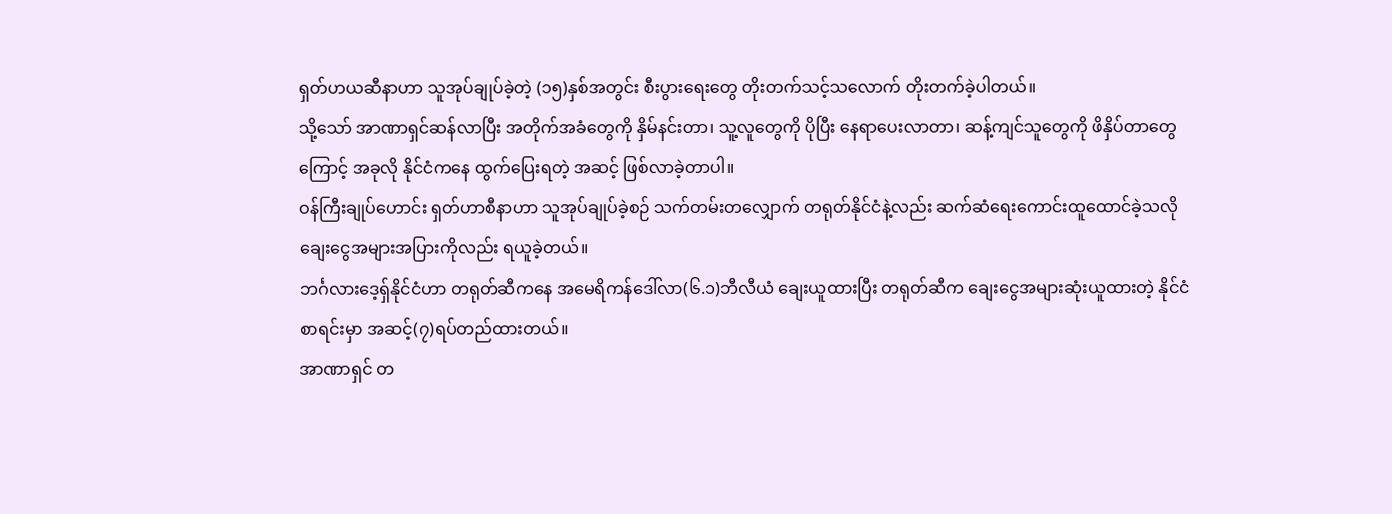ရှတ်ဟယဆီနာဟာ သူအုပ်ချုပ်ခဲ့တဲ့ (၁၅)နှစ်အတွင်း စီးပွားရေးတွေ တိုးတက်သင့်သလောက် တိုးတက်ခဲ့ပါတယ်။
သို့သော် အာဏာရှင်ဆန်လာပြီး အတိုက်အခံတွေကို နှိမ်နင်းတာ၊ သူ့လူတွေကို ပိုပြီး နေရာပေးလာတာ၊ ဆန့်ကျင်သူတွေကို ဖိနှိပ်တာတွေကြောင့် အခုလို နိုင်ငံကနေ ထွက်ပြေးရတဲ့ အဆင့် ဖြစ်လာခဲ့တာပါ။
ဝန်ကြီးချုပ်ဟောင်း ရှတ်ဟာစီနာဟာ သူအုပ်ချုပ်ခဲ့စဉ် သက်တမ်းတလျှောက် တရုတ်နိုင်ငံနဲ့လည်း ဆက်ဆံရေးကောင်းထူထောင်ခဲ့သလို ချေးငွေအများအပြားကိုလည်း ရယူခဲ့တယ်။
ဘင်္ဂလားဒေ့ရှ်နိုင်ငံဟာ တရုတ်ဆီကနေ အမေရိကန်ဒေါ်လာ(၆.၁)ဘီလီယံ ချေးယူထားပြီး တရုတ်ဆီက ချေးငွေအများဆုံးယူထားတဲ့ နိုင်ငံစာရင်းမှာ အဆင့်(၇)ရပ်တည်ထားတယ်။
အာဏာရှင် တ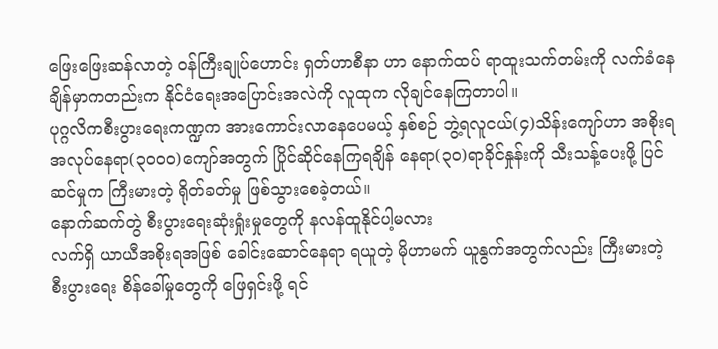ဖြေးဖြေးဆန်လာတဲ့ ဝန်ကြီးချုပ်ဟောင်း ရှတ်ဟာစီနာ ဟာ နောက်ထပ် ရာထူးသက်တမ်းကို လက်ခံနေချိန်မှာကတည်းက နိုင်ငံရေးအပြောင်းအလဲကို လူထုက လိုချင်နေကြတာပါ။
ပုဂ္ဂလိကစီးပွားရေးကဏ္ဍက အားကောင်းလာနေပေမယ့် နှစ်စဉ် ဘွဲ့ရလူငယ်(၄)သိန်းကျော်ဟာ အစိုးရအလုပ်နေရာ(၃၀၀၀)ကျော်အတွက် ပြိုင်ဆိုင်နေကြရချိန် နေရာ(၃၀)ရာခိုင်နှုန်းကို သီးသန့်ပေးဖို့ ပြင်ဆင်မှုက ကြီးမားတဲ့ ရိုတ်ခတ်မှု ဖြစ်သွားစေခဲ့တယ်။
နောက်ဆက်တွဲ စီးပွားရေးဆုံးရှုံးမှုတွေကို နလန်ထူနိုင်ပါ့မလား
လက်ရှိ ယာယီအစိုးရအဖြစ် ခေါင်းဆောင်နေရာ ရယူတဲ့ မိုဟာမက် ယူနွက်အတွက်လည်း ကြီးမားတဲ့ စီးပွားရေး စိန်ခေါ်မှုတွေကို ဖြေရှင်းဖို့ ရင်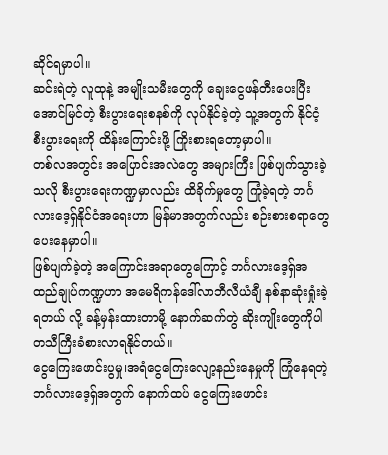ဆိုင်ရမှာပါ။
ဆင်းရဲတဲ့ လူထုနဲ့ အမျိုးသမီးတွေကို ချေးငွေဖန်တီးပေးပြီး အောင်မြင်တဲ့ စီးပွားရေးစနစ်ကို လုပ်နိုင်ခဲ့တဲ့ သူ့အတွက် နိုင်ငံ့စီးပွားရေးကို ထိန်းကြောင်းဖို့ ကြိုးစားရတော့မှာပါ။
တစ်လအတွင်း အပြောင်းအလဲတွေ အများကြီး ဖြစ်ပျက်သွားခဲ့သလို စီးပွားရေးကဏ္ဍမှာလည်း ထိခိုက်မှုတွေ ကြုံခဲ့ရတဲ့ ဘင်္ဂလားဒေ့ရှ်နိုင်ငံအရေးဟာ မြန်မာအတွက်လည်း စဉ်းစားစရာတွေ ပေးနေမှာပါ။
ဖြစ်ပျက်ခဲ့တဲ့ အကြောင်းအရာတွေကြောင့် ဘင်္ဂလားဒေ့ရှ်အထည်ချုပ်ကဏ္ဍဟာ အမေရိကန်ဒေါ်လာဘီလီယံချီ နစ်နာဆုံးရှုံးခဲ့ရတယ် လို့ ခန့်မှန်းထားတာမို့ နောက်ဆက်တွဲ ဆိုးကျိုးတွေကိုပါ တသီကြီးခံစားလာရနိုင်တယ်။
ငွေကြေးဖောင်းပွမှု၊အရံငွေကြေးလျော့နည်းနေမှုကို ကြုံနေရတဲ့ ဘင်္ဂလားဒေ့ရှ်အတွက် နောက်ထပ် ငွေကြေးဖောင်း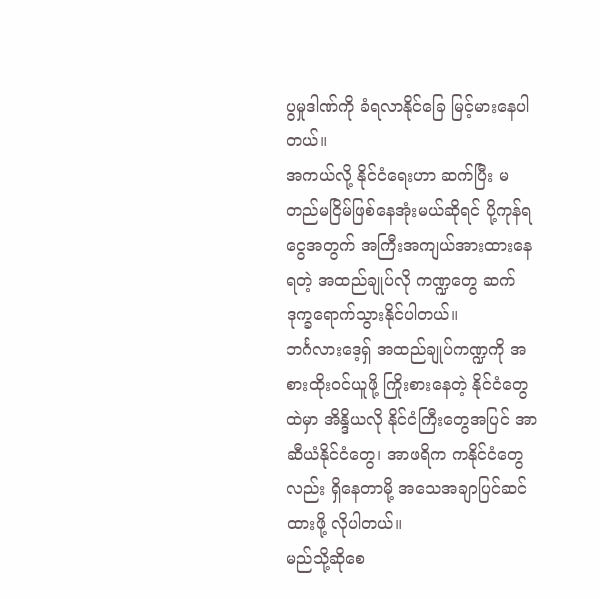ပွမှုဒါဏ်ကို ခံရလာနိုင်ခြေ မြင့်မားနေပါတယ်။
အကယ်လို့ နိုင်ငံရေးဟာ ဆက်ပြီး မတည်မငြိမ်ဖြစ်နေအုံးမယ်ဆိုရင် ပို့ကုန်ရငွေအတွက် အကြီးအကျယ်အားထားနေရတဲ့ အထည်ချုပ်လို ကဏ္ဍတွေ ဆက်ဒုက္ခရောက်သွားနိုင်ပါတယ်။
ဘင်္ဂလားဒေ့ရှ် အထည်ချုပ်ကဏ္ဍကို အစားထိုးဝင်ယူဖို့ ကြိုးစားနေတဲ့ နိုင်ငံတွေထဲမှာ အိန္ဒိယလို နိုင်ငံကြီးတွေအပြင် အာဆီယံနိုင်ငံတွေ၊ အာဖရိက ကနိုင်ငံတွေလည်း ရှိနေတာမို့ အသေအချာပြင်ဆင်ထားဖို့ လိုပါတယ်။
မည်သို့ဆိုစေ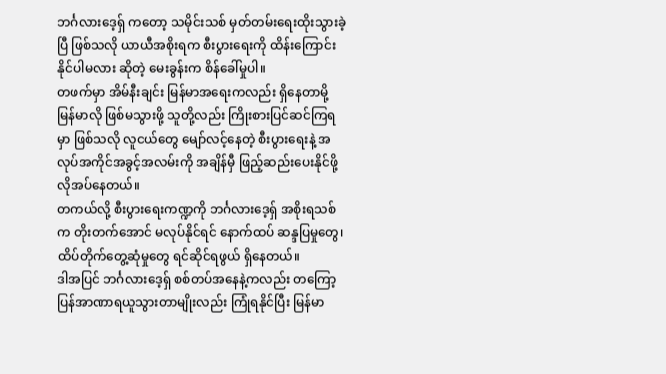ဘင်္ဂလားဒေ့ရှ် ကတော့ သမိုင်းသစ် မှတ်တမ်းရေးထိုးသွားခဲ့ပြီ ဖြစ်သလို ယာယီအစိုးရက စီးပွားရေးကို ထိန်းကြောင်းနိုင်ပါမလား ဆိုတဲ့ မေးခွန်းက စိန်ခေါ်မှုပါ။
တဖက်မှာ အိမ်နီးချင်း မြန်မာအရေးကလည်း ရှိနေတာမို့ မြန်မာလို ဖြစ်မသွားဖို့ သူတို့လည်း ကြိုးစားပြင်ဆင်ကြရမှာ ဖြစ်သလို လူငယ်တွေ မျော်လင့်နေတဲ့ စီးပွားရေးနဲ့ အလုပ်အကိုင်အခွင့်အလမ်းကို အချိန်မှီ ဖြည့်ဆည်းပေးနိုင်ဖို့ လိုအပ်နေတယ်။
တကယ်လို့ စီးပွားရေးကဏ္ဍကို ဘင်္ဂလားဒေ့ရှ် အစိုးရသစ်က တိုးတက်အောင် မလုပ်နိုင်ရင် နောက်ထပ် ဆန္ဒပြမှုတွေ၊ ထိပ်တိုက်တွေ့ဆုံမှုတွေ ရင်ဆိုင်ရဖွယ် ရှိနေတယ်။
ဒါအပြင် ဘင်္ဂလားဒေ့ရှ် စစ်တပ်အနေနဲ့ကလည်း တကြော့ပြန်အာဏာရယူသွားတာမျိုးလည်း ကြုံရနိုင်ပြီး မြန်မာ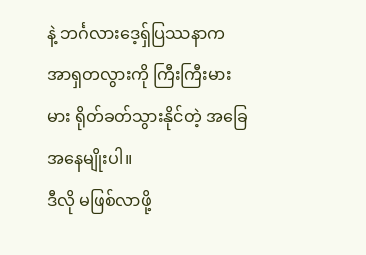နဲ့ ဘင်္ဂလားဒေ့ရှ်ပြဿနာက အာရှတလွားကို ကြီးကြီးမားမား ရိုတ်ခတ်သွားနိုင်တဲ့ အခြေအနေမျိုးပါ။
ဒီလို မဖြစ်လာဖို့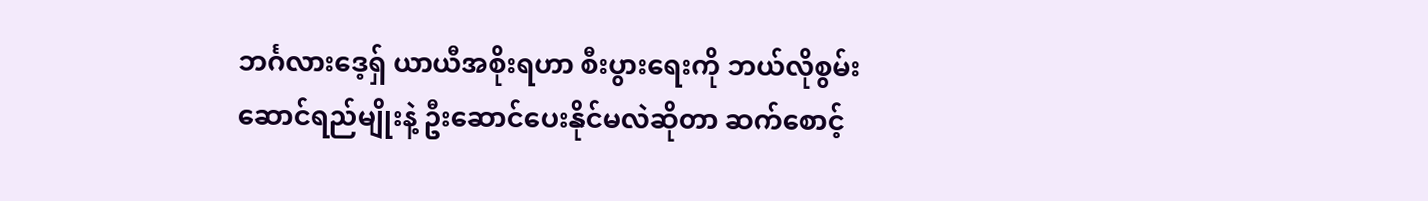ဘင်္ဂလားဒေ့ရှ် ယာယီအစိုးရဟာ စီးပွားရေးကို ဘယ်လိုစွမ်းဆောင်ရည်မျိုးနဲ့ ဦးဆောင်ပေးနိုင်မလဲဆိုတာ ဆက်စောင့်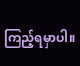ကြည့်ရမှာပါ။